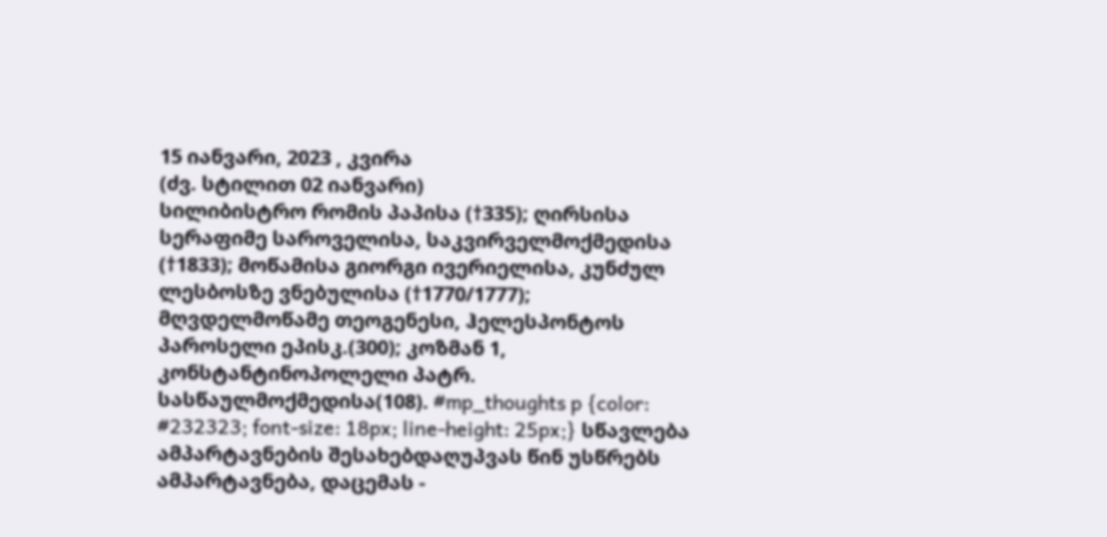15 იანვარი, 2023 , კვირა
(ძვ. სტილით 02 იანვარი)
სილიბისტრო რომის პაპისა (†335); ღირსისა სერაფიმე საროველისა, საკვირველმოქმედისა (†1833); მოწამისა გიორგი ივერიელისა, კუნძულ ლესბოსზე ვნებულისა (†1770/1777); მღვდელმოწამე თეოგენესი, ჰელესპონტოს პაროსელი ეპისკ.(300); კოზმან 1, კონსტანტინოპოლელი პატრ. სასწაულმოქმედისა(108). #mp_thoughts p {color: #232323; font-size: 18px; line-height: 25px;} სწავლება ამპარტავნების შესახებდაღუპვას წინ უსწრებს ამპარტავნება, დაცემას -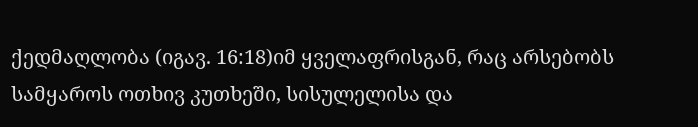ქედმაღლობა (იგავ. 16:18)იმ ყველაფრისგან, რაც არსებობს სამყაროს ოთხივ კუთხეში, სისულელისა და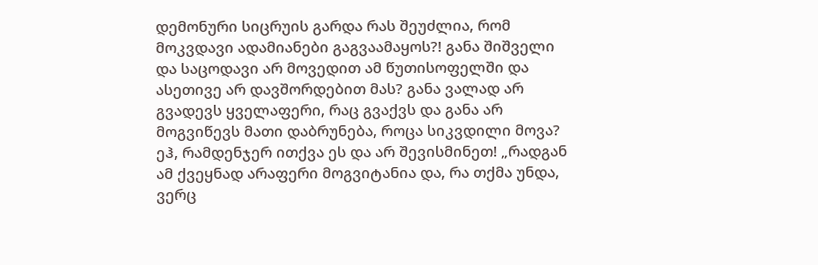დემონური სიცრუის გარდა რას შეუძლია, რომ მოკვდავი ადამიანები გაგვაამაყოს?! განა შიშველი და საცოდავი არ მოვედით ამ წუთისოფელში და ასეთივე არ დავშორდებით მას? განა ვალად არ გვადევს ყველაფერი, რაც გვაქვს და განა არ მოგვიწევს მათი დაბრუნება, როცა სიკვდილი მოვა? ეჰ, რამდენჯერ ითქვა ეს და არ შევისმინეთ! „რადგან ამ ქვეყნად არაფერი მოგვიტანია და, რა თქმა უნდა, ვერც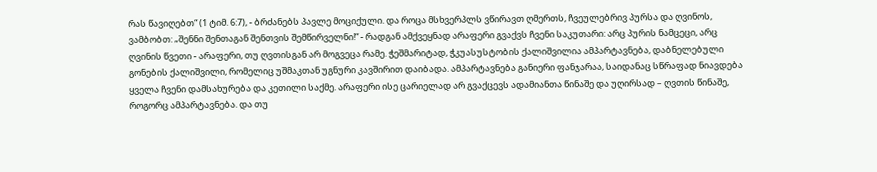რას წავიღებთ“ (1 ტიმ. 6:7), - ბრძანებს პავლე მოციქული. და როცა მსხვერპლს ვწირავთ ღმერთს, ჩვეულებრივ პურსა და ღვინოს, ვამბობთ: „შენნი შენთაგან შენთვის შემწირველნი!“ - რადგან ამქვეყნად არაფერი გვაქვს ჩვენი საკუთარი: არც პურის ნამცეცი, არც ღვინის წვეთი - არაფერი, თუ ღვთისგან არ მოგვეცა რამე. ჭეშმარიტად, ჭკუასუსტობის ქალიშვილია ამპარტავნება, დაბნელებული გონების ქალიშვილი, რომელიც უშმაკთან უგნური კავშირით დაიბადა. ამპარტავნება განიერი ფანჯარაა, საიდანაც სწრაფად ნიავდება ყველა ჩვენი დამსახურება და კეთილი საქმე. არაფერი ისე ცარიელად არ გვაქცევს ადამიანთა წინაშე და უღირსად – ღვთის წინაშე, როგორც ამპარტავნება. და თუ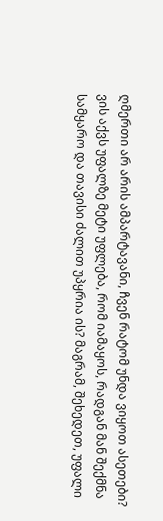ღმერთი არ არის ამპარტავანი, ჩვენ რატომ უნდა ვიყოთ ასეთები? ვის აქვს უფალზე მეტი უფლება, რომ იამაყოს, რადგან მან შექმნა სამყარო და თავისი ძალით უპყრია ის? მაგრამ, შეხედეთ, უფალი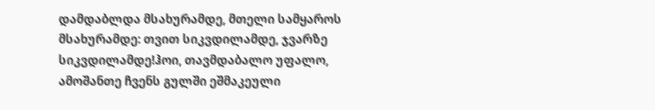დამდაბლდა მსახურამდე, მთელი სამყაროს მსახურამდე: თვით სიკვდილამდე, ჯვარზე სიკვდილამდე!ჰოი, თავმდაბალო უფალო, ამოშანთე ჩვენს გულში ეშმაკეული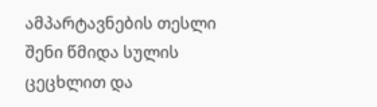ამპარტავნების თესლი შენი წმიდა სულის ცეცხლით და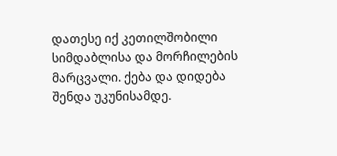დათესე იქ კეთილშობილი სიმდაბლისა და მორჩილების მარცვალი. ქება და დიდება შენდა უკუნისამდე.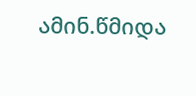ამინ.წმიდა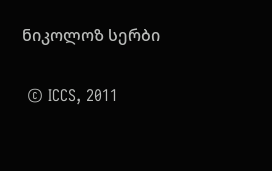ნიკოლოზ სერბი

 © ICCS, 2011